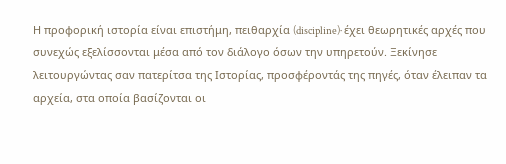Η προφορική ιστορία είναι επιστήμη, πειθαρχία (discipline)· έχει θεωρητικές αρχές που συνεχώς εξελίσσονται μέσα από τον διάλογο όσων την υπηρετούν. Ξεκίνησε λειτουργώντας σαν πατερίτσα της Ιστορίας, προσφέροντάς της πηγές, όταν έλειπαν τα αρχεία, στα οποία βασίζονται οι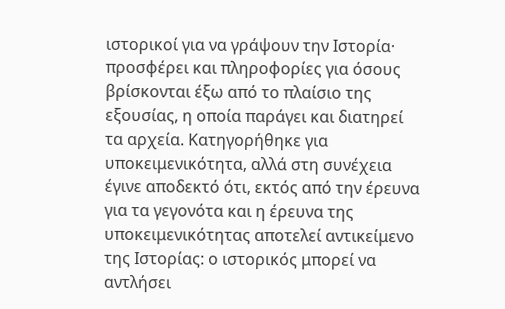ιστορικοί για να γράψουν την Ιστορία· προσφέρει και πληροφορίες για όσους βρίσκονται έξω από το πλαίσιο της εξουσίας, η οποία παράγει και διατηρεί τα αρχεία. Κατηγορήθηκε για υποκειμενικότητα, αλλά στη συνέχεια έγινε αποδεκτό ότι, εκτός από την έρευνα για τα γεγονότα και η έρευνα της υποκειμενικότητας αποτελεί αντικείμενο της Ιστορίας: ο ιστορικός μπορεί να αντλήσει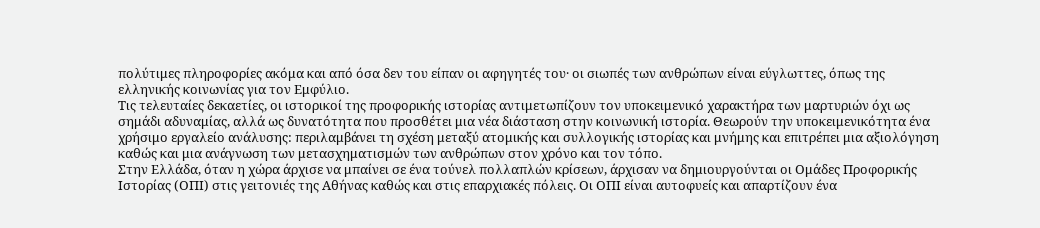πολύτιμες πληροφορίες ακόμα και από όσα δεν του είπαν οι αφηγητές του· οι σιωπές των ανθρώπων είναι εύγλωττες, όπως της ελληνικής κοινωνίας για τον Εμφύλιο.
Τις τελευταίες δεκαετίες, οι ιστορικοί της προφορικής ιστορίας αντιμετωπίζουν τον υποκειμενικό χαρακτήρα των μαρτυριών όχι ως σημάδι αδυναμίας, αλλά ως δυνατότητα που προσθέτει μια νέα διάσταση στην κοινωνική ιστορία. Θεωρούν την υποκειμενικότητα ένα χρήσιμο εργαλείο ανάλυσης: περιλαμβάνει τη σχέση μεταξύ ατομικής και συλλογικής ιστορίας και μνήμης και επιτρέπει μια αξιολόγηση καθώς και μια ανάγνωση των μετασχηματισμών των ανθρώπων στον χρόνο και τον τόπο.
Στην Ελλάδα, όταν η χώρα άρχισε να μπαίνει σε ένα τούνελ πολλαπλών κρίσεων, άρχισαν να δημιουργούνται οι Ομάδες Προφορικής Ιστορίας (ΟΠΙ) στις γειτονιές της Αθήνας καθώς και στις επαρχιακές πόλεις. Οι ΟΠΙ είναι αυτοφυείς και απαρτίζουν ένα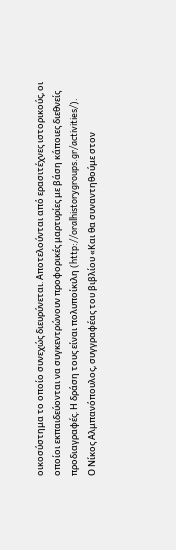οικοσύστημα το οποίο συνεχώς διευρύνεται. Αποτελούνται από ερασιτέχνες ιστορικούς, οι οποίοι εκπαιδεύονται να συγκεντρώνουν προφορικές μαρτυρίες με βάση κάποιες διεθνείς προδιαγραφές. Η δράση τους είναι πολυποίκιλη (http://oralhistorygroups.gr/activities/).
Ο Νίκος Αλμπανόπουλος, συγγραφέας του βιβλίου «Και θα συναντηθούμε στον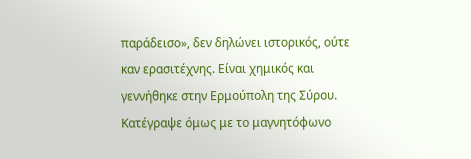παράδεισο», δεν δηλώνει ιστορικός, ούτε καν ερασιτέχνης. Είναι χημικός και γεννήθηκε στην Ερμούπολη της Σύρου. Κατέγραψε όμως με το μαγνητόφωνο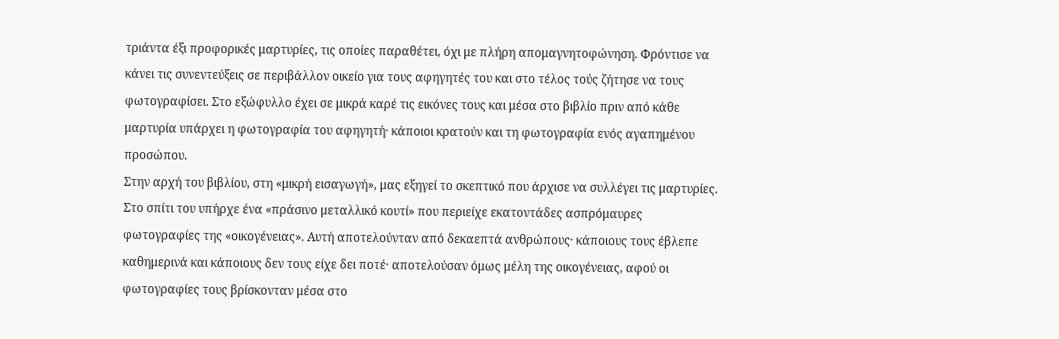τριάντα έξι προφορικές μαρτυρίες, τις οποίες παραθέτει, όχι με πλήρη απομαγνητοφώνηση. Φρόντισε να κάνει τις συνεντεύξεις σε περιβάλλον οικείο για τους αφηγητές του και στο τέλος τούς ζήτησε να τους φωτογραφίσει. Στο εξώφυλλο έχει σε μικρά καρέ τις εικόνες τους και μέσα στο βιβλίο πριν από κάθε μαρτυρία υπάρχει η φωτογραφία του αφηγητή· κάποιοι κρατούν και τη φωτογραφία ενός αγαπημένου προσώπου.
Στην αρχή του βιβλίου, στη «μικρή εισαγωγή», μας εξηγεί το σκεπτικό που άρχισε να συλλέγει τις μαρτυρίες. Στο σπίτι του υπήρχε ένα «πράσινο μεταλλικό κουτί» που περιείχε εκατοντάδες ασπρόμαυρες φωτογραφίες της «οικογένειας». Αυτή αποτελούνταν από δεκαεπτά ανθρώπους· κάποιους τους έβλεπε καθημερινά και κάποιους δεν τους είχε δει ποτέ· αποτελούσαν όμως μέλη της οικογένειας, αφού οι φωτογραφίες τους βρίσκονταν μέσα στο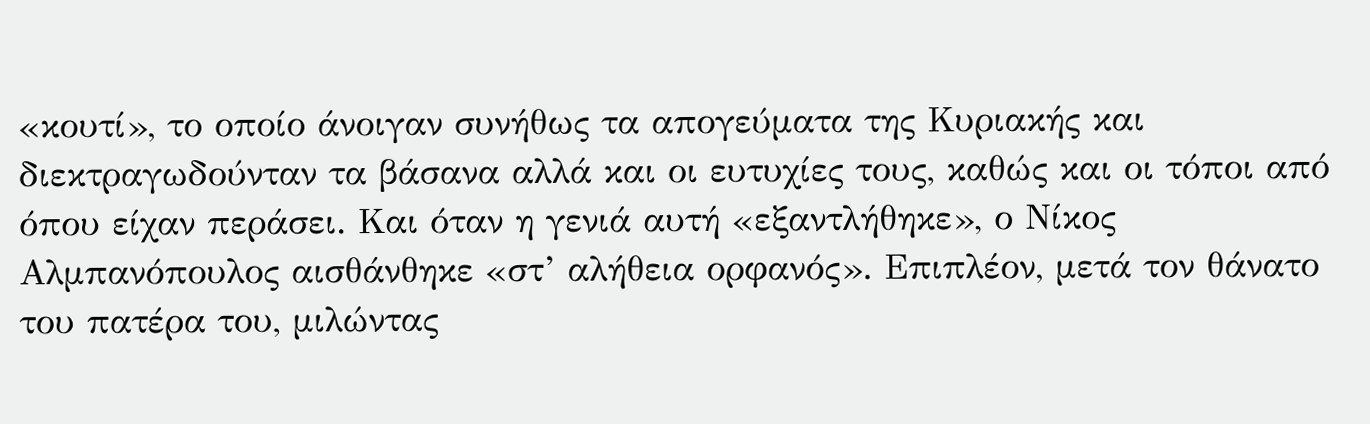«κουτί», το οποίο άνοιγαν συνήθως τα απογεύματα της Κυριακής και διεκτραγωδούνταν τα βάσανα αλλά και οι ευτυχίες τους, καθώς και οι τόποι από όπου είχαν περάσει. Και όταν η γενιά αυτή «εξαντλήθηκε», ο Νίκος Αλμπανόπουλος αισθάνθηκε «στ’ αλήθεια ορφανός». Επιπλέον, μετά τον θάνατο του πατέρα του, μιλώντας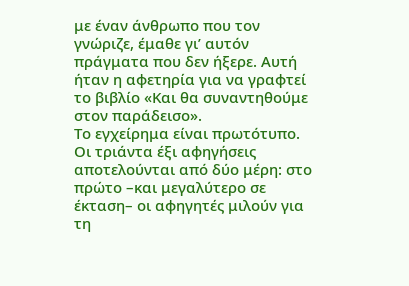με έναν άνθρωπο που τον γνώριζε, έμαθε γι’ αυτόν πράγματα που δεν ήξερε. Αυτή ήταν η αφετηρία για να γραφτεί το βιβλίο «Και θα συναντηθούμε στον παράδεισο».
Το εγχείρημα είναι πρωτότυπο. Οι τριάντα έξι αφηγήσεις αποτελούνται από δύο μέρη: στο πρώτο –και μεγαλύτερο σε έκταση– οι αφηγητές μιλούν για τη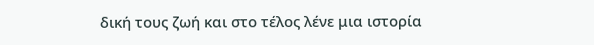δική τους ζωή και στο τέλος λένε μια ιστορία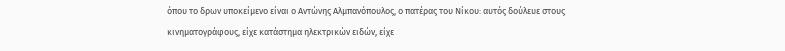όπου το δρων υποκείμενο είναι ο Αντώνης Αλμπανόπουλος, ο πατέρας του Νίκου: αυτός δούλευε στους κινηματογράφους, είχε κατάστημα ηλεκτρικών ειδών, είχε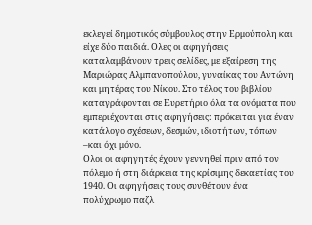εκλεγεί δημοτικός σύμβουλος στην Ερμούπολη και είχε δύο παιδιά. Ολες οι αφηγήσεις καταλαμβάνουν τρεις σελίδες, με εξαίρεση της Μαριώρας Αλμπανοπούλου, γυναίκας του Αντώνη και μητέρας του Νίκου. Στο τέλος του βιβλίου καταγράφονται σε Ευρετήριο όλα τα ονόματα που εμπεριέχονται στις αφηγήσεις: πρόκειται για έναν κατάλογο σχέσεων, δεσμών, ιδιοτήτων, τόπων –και όχι μόνο.
Ολοι οι αφηγητές έχουν γεννηθεί πριν από τον πόλεμο ή στη διάρκεια της κρίσιμης δεκαετίας του 1940. Οι αφηγήσεις τους συνθέτουν ένα πολύχρωμο παζλ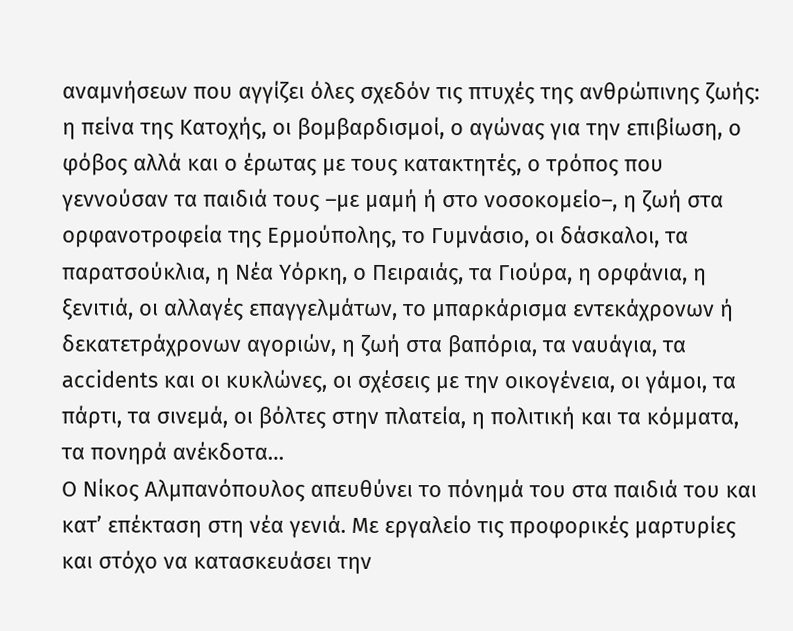αναμνήσεων που αγγίζει όλες σχεδόν τις πτυχές της ανθρώπινης ζωής: η πείνα της Κατοχής, οι βομβαρδισμοί, ο αγώνας για την επιβίωση, ο φόβος αλλά και ο έρωτας με τους κατακτητές, ο τρόπος που γεννούσαν τα παιδιά τους –με μαμή ή στο νοσοκομείο–, η ζωή στα ορφανοτροφεία της Ερμούπολης, το Γυμνάσιο, οι δάσκαλοι, τα παρατσούκλια, η Νέα Υόρκη, ο Πειραιάς, τα Γιούρα, η ορφάνια, η ξενιτιά, οι αλλαγές επαγγελμάτων, το μπαρκάρισμα εντεκάχρονων ή δεκατετράχρονων αγοριών, η ζωή στα βαπόρια, τα ναυάγια, τα accidents και οι κυκλώνες, οι σχέσεις με την οικογένεια, οι γάμοι, τα πάρτι, τα σινεμά, οι βόλτες στην πλατεία, η πολιτική και τα κόμματα, τα πονηρά ανέκδοτα…
Ο Νίκος Αλμπανόπουλος απευθύνει το πόνημά του στα παιδιά του και κατ’ επέκταση στη νέα γενιά. Με εργαλείο τις προφορικές μαρτυρίες και στόχο να κατασκευάσει την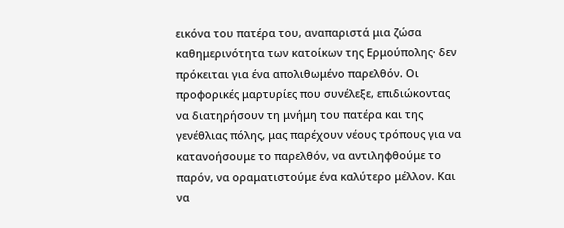εικόνα του πατέρα του, αναπαριστά μια ζώσα καθημερινότητα των κατοίκων της Ερμούπολης· δεν πρόκειται για ένα απολιθωμένο παρελθόν. Οι προφορικές μαρτυρίες που συνέλεξε, επιδιώκοντας να διατηρήσουν τη μνήμη του πατέρα και της γενέθλιας πόλης, μας παρέχουν νέους τρόπους για να κατανοήσουμε το παρελθόν, να αντιληφθούμε το παρόν, να οραματιστούμε ένα καλύτερο μέλλον. Και να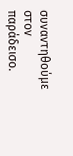συναντηθούμε στον παράδεισο.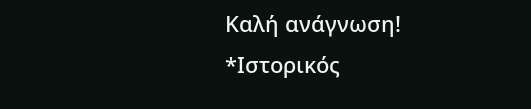Καλή ανάγνωση!
*Ιστορικός